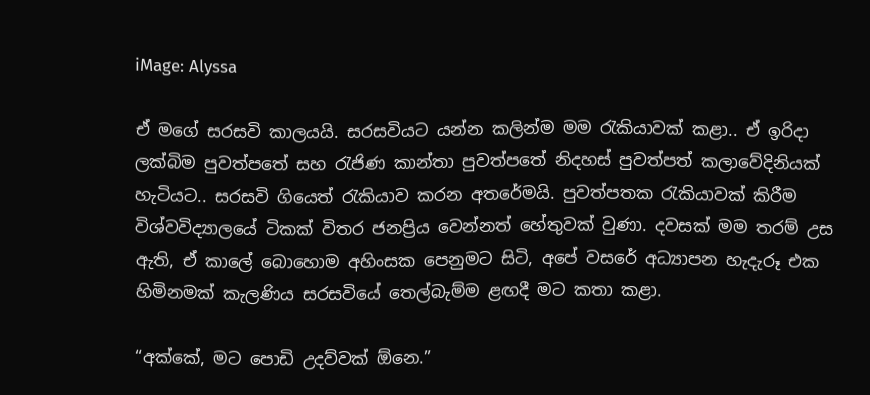iMage: Alyssa

ඒ මගේ සරසවි කාලයයි. සරසවියට යන්න කලින්ම මම රැකියාවක් කළා.. ඒ ඉරිදා ලක්බිම පුවත්පතේ සහ රැජිණ කාන්තා පුවත්පතේ නිදහස් පුවත්පත් කලාවේදිනියක් හැටියට.. සරසවි ගියෙත් රැකියාව කරන අතරේමයි. පුවත්පතක රැකියාවක් කිරීම විශ්වවිද්‍යාලයේ ටිකක් විතර ජනප්‍රිය වෙන්නත් හේතුවක් වුණා. දවසක් මම තරම් උස ඇති, ඒ කාලේ බොහොම අහිංසක පෙනුමට සිටි, අපේ වසරේ අධ්‍යාපන හැදැරූ එක හිමිනමක් කැලණිය සරසවියේ තෙල්බැම්ම ළඟදී මට කතා කළා.

“අක්කේ, මට පොඩි උදව්වක් ඕනෙ.”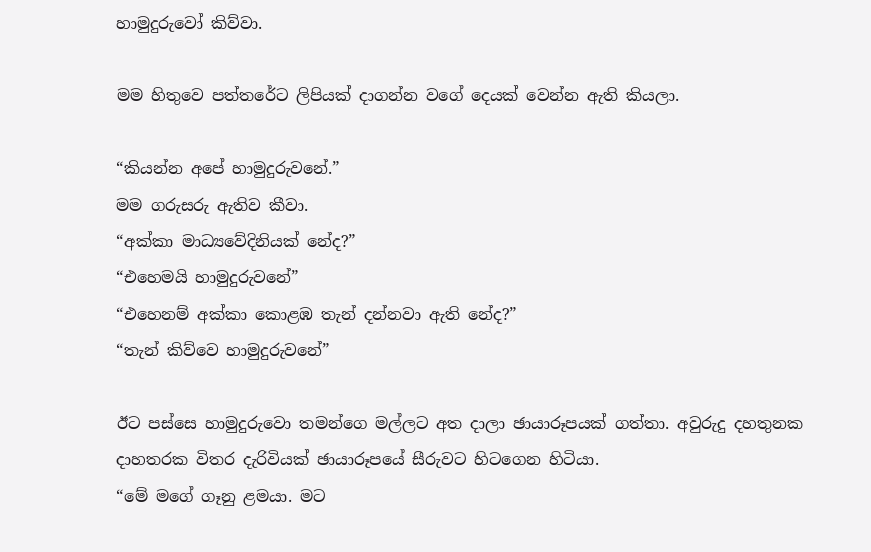හාමුදුරුවෝ කිව්වා.

මම හිතුවෙ පත්තරේට ලිපියක් දාගන්න වගේ දෙයක් වෙන්න ඇති කියලා.

“කියන්න අපේ හාමුදුරුවනේ.”
මම ගරුසරු ඇතිව කීවා.
“අක්කා මාධ්‍යවේදිනියක් නේද?”
“එහෙමයි හාමුදුරුවනේ”
“එහෙනම් අක්කා කොළඹ තැන් දන්නවා ඇති නේද?”
“තැන් කිව්වෙ හාමුදුරුවනේ”

ඊට පස්සෙ හාමුදුරුවො තමන්ගෙ මල්ලට අත දාලා ඡායාරූපයක් ගත්තා. අවුරුදු දහතුනක දාහතරක විතර දැරිවියක් ඡායාරූපයේ සීරුවට හිටගෙන හිටියා.
“මේ මගේ ගෑනු ළමයා. මට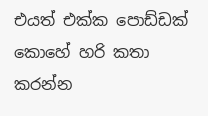එයත් එක්ක පොඩ්ඩක් කොහේ හරි කතා කරන්න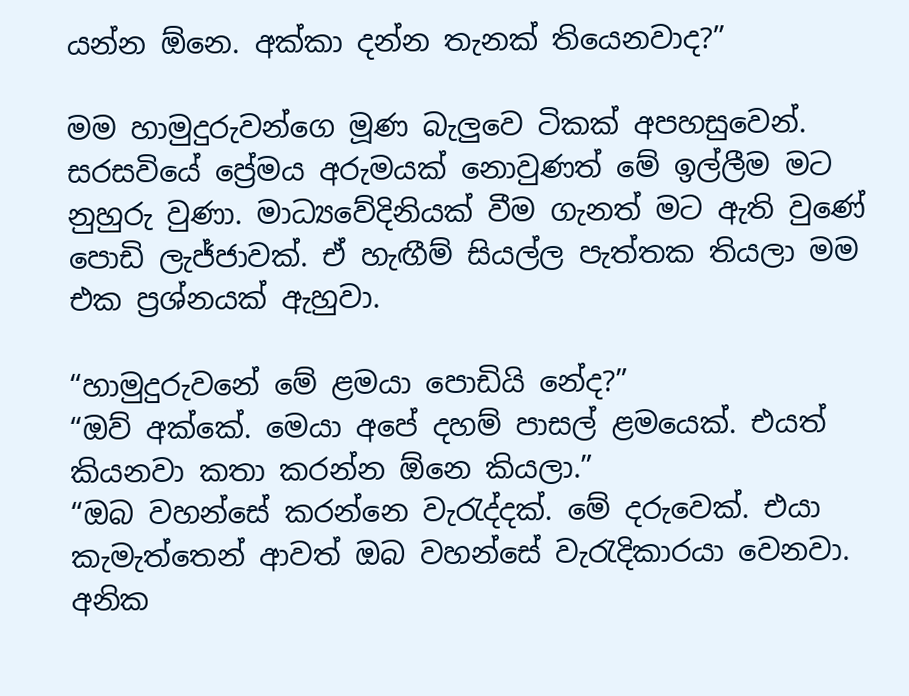යන්න ඕනෙ. අක්කා දන්න තැනක් තියෙනවාද?”

මම හාමුදුරුවන්ගෙ මූණ බැලුවෙ ටිකක් අපහසුවෙන්. සරසවියේ ප්‍රේමය අරුමයක් නොවුණත් මේ ඉල්ලීම මට නුහුරු වුණා. මාධ්‍යවේදිනියක් වීම ගැනත් මට ඇති වුණේ පොඩි ලැජ්ජාවක්. ඒ හැඟීම් සියල්ල පැත්තක තියලා මම එක ප්‍රශ්නයක් ඇහුවා.

“හාමුදුරුවනේ මේ ළමයා පොඩියි නේද?”
“ඔව් අක්කේ. මෙයා අපේ දහම් පාසල් ළමයෙක්. එයත් කියනවා කතා කරන්න ඕනෙ කියලා.”
“ඔබ වහන්සේ කරන්නෙ වැරැද්දක්. මේ දරුවෙක්. එයා කැමැත්තෙන් ආවත් ඔබ වහන්සේ වැරැදිකාරයා වෙනවා. අනික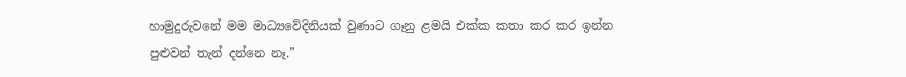හාමුදුරුවනේ මම මාධ්‍යවේදිනියක් වුණාට ගෑනු ළමයි එක්ක කතා කර කර ඉන්න පුළුවන් තැන් දන්නෙ නෑ.”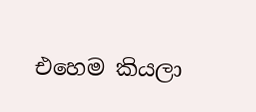එහෙම කියලා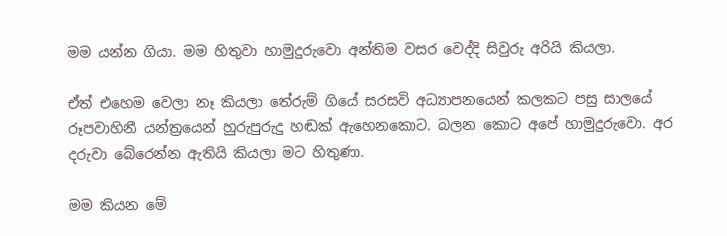මම යන්න ගියා. මම හිතුවා හාමුදුරුවො අන්තිම වසර වෙද්දි සිවුරු අරියි කියලා.

ඒත් එහෙම වෙලා නෑ කියලා තේරුම් ගියේ සරසවි අධ්‍යාපනයෙන් කලකට පසු සාලයේ රූපවාහිනී යන්ත්‍රයෙන් හුරුපුරුදු හඬක් ඇහෙනකොට. බලන කොට අපේ හාමුදුරුවො. අර දරුවා බේරෙන්න ඇතියි කියලා මට හිතුණා.

මම කියන මේ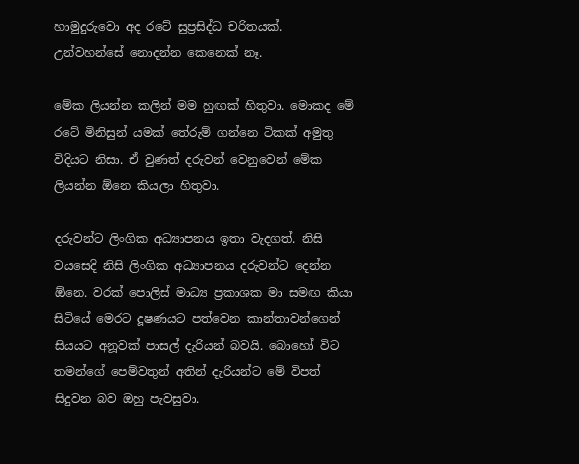හාමුදුරුවො අද රටේ සුප්‍රසිද්ධ චරිතයක්. උන්වහන්සේ නොදන්න කෙනෙක් නෑ.

මේක ලියන්න කලින් මම හුඟක් හිතුවා. මොකද මේ රටේ මිනිසුන් යමක් තේරුම් ගන්නෙ ටිකක් අමුතු විදියට නිසා. ඒ වුණත් දරුවන් වෙනුවෙන් මේක ලියන්න ඕනෙ කියලා හිතුවා.

දරුවන්ට ලිංගික අධ්‍යාපනය ඉතා වැදගත්. නිසි වයසෙදි නිසි ලිංගික අධ්‍යාපනය දරුවන්ට දෙන්න ඕනෙ. වරක් පොලිස් මාධ්‍ය ප්‍රකාශක මා සමඟ කියා සිටියේ මෙරට දූෂණයට පත්වෙන කාන්තාවන්ගෙන් සියයට අනූවක් පාසල් දැරියන් බවයි. බොහෝ විට තමන්ගේ පෙම්වතුන් අතින් දැරියන්ට මේ විපත් සිදුවන බව ඔහු පැවසුවා.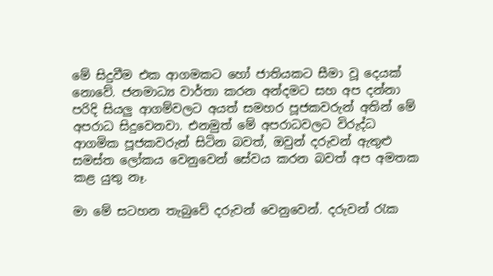මේ සිදුවීම එක ආගමකට හෝ ජාතියකට සීමා වූ දෙයක් නොවේ. ජනමාධ්‍ය වාර්තා කරන අන්දමට සහ අප දන්නා පරිදි සියලු ආගම්වලට අයත් සමහර පූජකවරුන් අතින් මේ අපරාධ සිදුවෙනවා. එනමුත් මේ අපරාධවලට විරුද්ධ ආගමික පූජකවරුන් සිටින බවත්, ඔවුන් දරුවන් ඇතුළු සමස්ත ලෝකය වෙනුවෙන් සේවය කරන බවත් අප අමතක කළ යුතු නෑ.

මා මේ සටහන තැබුවේ දරුවන් වෙනුවෙන්. දරුවන් රැක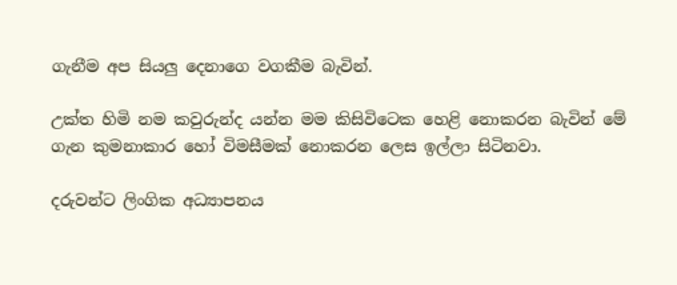ගැනීම අප සියලු දෙනාගෙ වගකීම බැවින්.

උක්ත හිමි නම කවුරුන්ද යන්න මම කිසිවිටෙක හෙළි නොකරන බැවින් මේ ගැන කුමනාකාර හෝ විමසීමක් නොකරන ලෙස ඉල්ලා සිටිනවා.

දරුවන්ට ලිංගික අධ්‍යාපනය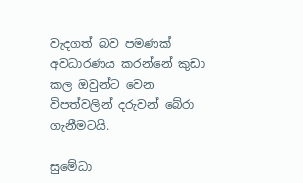වැදගත් බව පමණක් අවධාරණය කරන්නේ කුඩා කල ඔවුන්ට වෙන විපත්වලින් දරුවන් බේරා ගැනීමටයි.

සුමේධා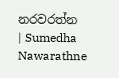නරවරත්න | Sumedha Nawarathne